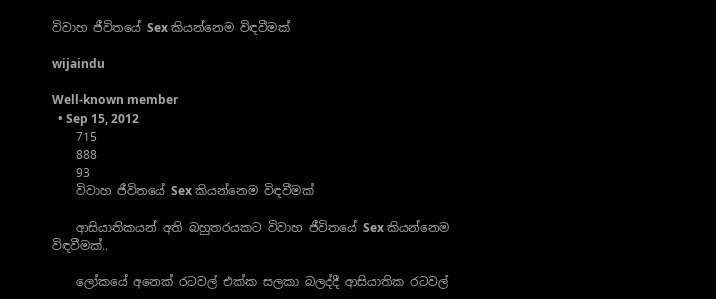විවාහ ජීවිතයේ Sex කියන්නෙම විඳවීමක්

wijaindu

Well-known member
  • Sep 15, 2012
    715
    888
    93
    විවාහ ජීවිතයේ Sex කියන්නෙම විඳවීමක්

    ආසියාතිකයන් අති බහුතරයකට විවාහ ජීවිතයේ Sex කියන්නෙම විඳවීමක්..

    ලෝකයේ අනෙක් රටවල් එක්ක සලකා බලද්දී ආසියාතික රටවල්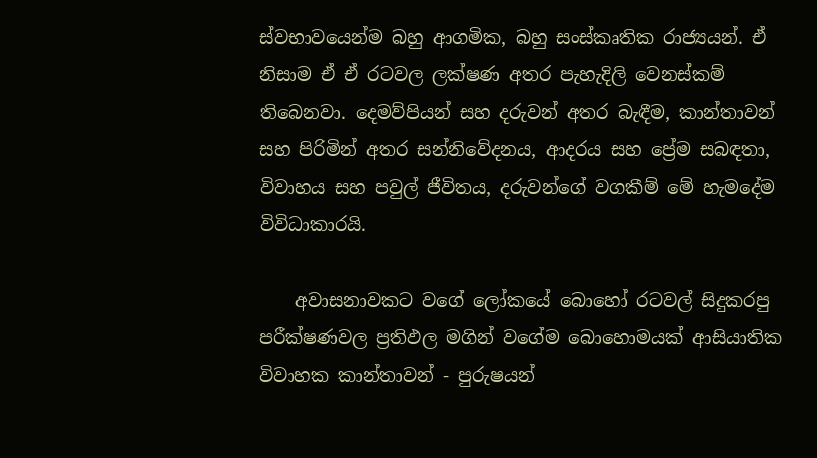ස්වභාවයෙන්ම බහු ආගමික, බහු සංස්කෘතික රාජ්‍යයන්. ඒ නිසාම ඒ ඒ රටවල ලක්ෂණ අතර පැහැදිලි වෙනස්කම් තිබෙනවා. දෙමව්පියන් සහ දරුවන් අතර බැඳීම, කාන්තාවන් සහ පිරිමින් අතර සන්නිවේදනය, ආදරය සහ ප්‍රේම සබඳතා, විවාහය සහ පවුල් ජීවිතය, දරුවන්ගේ වගකීම් මේ හැමදේම විවිධාකාරයි.

    අවාසනාවකට වගේ ලෝකයේ බොහෝ රටවල් සිදුකරපු පරීක්ෂණවල ප්‍රතිඵල මගින් වගේම බොහොමයක් ආසියාතික විවාහක කාන්තාවන් - පුරුෂයන්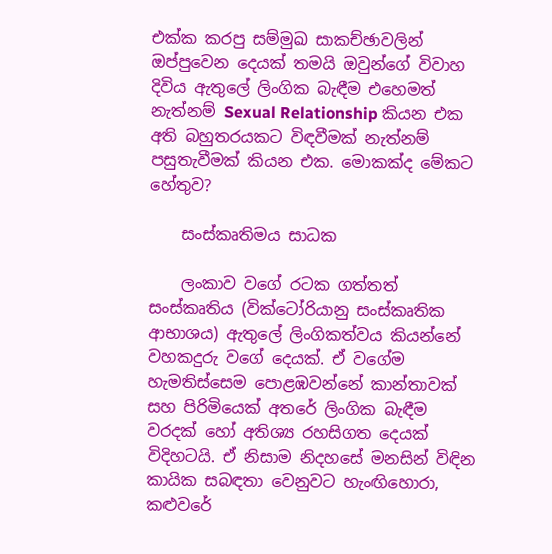එක්ක කරපු සම්මුඛ සාකච්ඡාවලින් ඔප්පුවෙන දෙයක් තමයි ඔවුන්ගේ විවාහ දිවිය ඇතුලේ ලිංගික බැඳීම එහෙමත් නැත්නම් Sexual Relationship කියන එක අති බහුතරයකට විඳවීමක් නැත්නම් පසුතැවීමක් කියන එක. මොකක්ද මේකට හේතුව?

    සංස්කෘතිමය සාධක

    ලංකාව වගේ රටක ගත්තත් සංස්කෘතිය (වික්ටෝරියානු සංස්කෘතික ආභාශය) ඇතුලේ ලිංගිකත්වය කියන්නේ වහකදුරු වගේ දෙයක්. ඒ වගේම හැමතිස්සෙම පොළඹවන්නේ කාන්තාවක් සහ පිරිමියෙක් අතරේ ලිංගික බැඳීම වරදක් හෝ අතිශ්‍ය රහසිගත දෙයක් විදිහටයි. ඒ නිසාම නිදහසේ මනසින් විඳින කායික සබඳතා වෙනුවට හැංඟිහොරා, කළුවරේ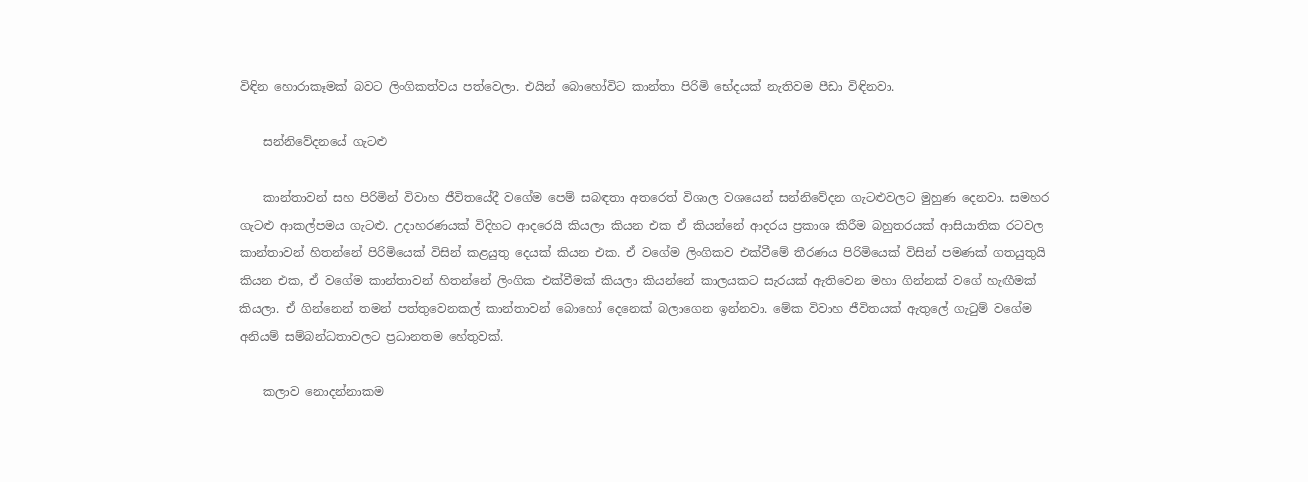විඳින හොරාකෑමක් බවට ලිංගිකත්වය පත්වෙලා. එයින් බොහෝවිට කාන්තා පිරිමි භේදයක් නැතිවම පීඩා විඳිනවා.

    සන්නිවේදනයේ ගැටළු

    කාන්තාවන් සහ පිරිමින් විවාහ ජීවිතයේදී වගේම පෙම් සබඳතා අතරෙත් විශාල වශයෙන් සන්නිවේදන ගැටළුවලට මුහුණ දෙනවා. සමහර ගැටළු ආකල්පමය ගැටළු. උදාහරණයක් විදිහට ආදරෙයි කියලා කියන එක ඒ කියන්නේ ආදරය ප්‍රකාශ කිරීම බහුතරයක් ආසියාතික රටවල කාන්තාවන් හිතන්නේ පිරිමියෙක් විසින් කළයුතු දෙයක් කියන එක. ඒ වගේම ලිංගිකව එක්වීමේ තීරණය පිරිමියෙක් විසින් පමණක් ගතයුතුයි කියන එක, ඒ වගේම කාන්තාවන් හිතන්නේ ලිංගික එක්වීමක් කියලා කියන්නේ කාලයකට සැරයක් ඇතිවෙන මහා ගින්නක් වගේ හැඟීමක් කියලා. ඒ ගින්නෙන් තමන් පත්තුවෙනකල් කාන්තාවන් බොහෝ දෙනෙක් බලාගෙන ඉන්නවා. මේක විවාහ ජීවිතයක් ඇතුලේ ගැටුම් වගේම අනියම් සම්බන්ධතාවලට ප්‍රධානතම හේතුවක්.

    කලාව නොදන්නාකම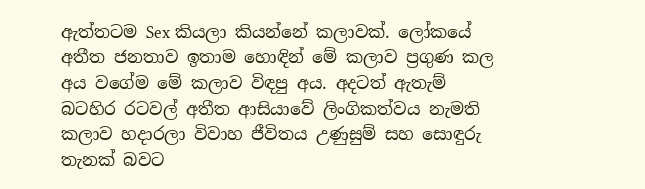ඇත්තටම Sex කියලා කියන්නේ කලාවක්. ලෝකයේ අතීත ජනතාව ඉතාම හොඳින් මේ කලාව ප්‍රගුණ කල අය වගේම මේ කලාව විඳපු අය. අදටත් ඇතැම් බටහිර රටවල් අතීත ආසියාවේ ලිංගිකත්වය නැමති කලාව හදාරලා විවාහ ජීවිතය උණුසුම් සහ සොඳුරු තැනක් බවට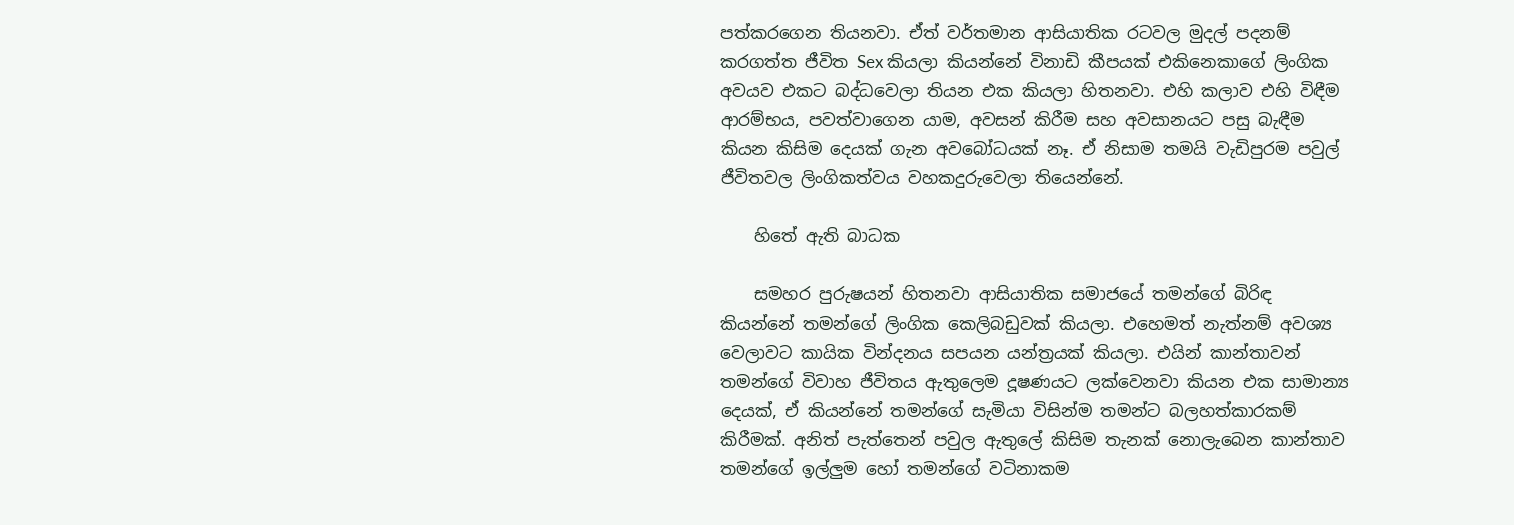පත්කරගෙන තියනවා. ඒත් වර්තමාන ආසියාතික රටවල මුදල් පදනම් කරගත්ත ජීවිත Sex කියලා කියන්නේ විනාඩි කීපයක් එකිනෙකාගේ ලිංගික අවයව එකට බද්ධවෙලා තියන එක කියලා හිතනවා. එහි කලාව එහි විඳීම ආරම්භය, පවත්වාගෙන යාම, අවසන් කිරීම සහ අවසානයට පසු බැඳීම කියන කිසිම දෙයක් ගැන අවබෝධයක් නෑ. ඒ නිසාම තමයි වැඩිපුරම පවුල් ජීවිතවල ලිංගිකත්වය වහකදුරුවෙලා තියෙන්නේ.

    හිතේ ඇති බාධක

    සමහර පුරුෂයන් හිතනවා ආසියාතික සමාජයේ තමන්ගේ බිරිඳ කියන්නේ තමන්ගේ ලිංගික කෙලිබඩුවක් කියලා. එහෙමත් නැත්නම් අවශ්‍ය වෙලාවට කායික වින්දනය සපයන යන්ත්‍රයක් කියලා. එයින් කාන්තාවන් තමන්ගේ විවාහ ජීවිතය ඇතුලෙම දූෂණයට ලක්වෙනවා කියන එක සාමාන්‍ය දෙයක්, ඒ කියන්නේ තමන්ගේ සැමියා විසින්ම තමන්ට බලහත්කාරකම් කිරීමක්. අනිත් පැත්තෙන් පවුල ඇතුලේ කිසිම තැනක් නොලැබෙන කාන්තාව තමන්ගේ ඉල්ලුම හෝ තමන්ගේ වටිනාකම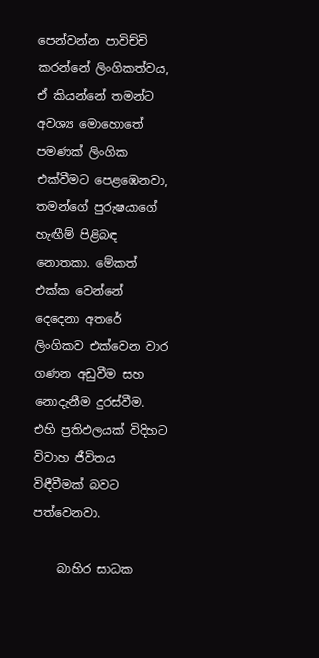පෙන්වන්න පාවිච්චි කරන්නේ ලිංගිකත්වය, ඒ කියන්නේ තමන්ට අවශ්‍ය මොහොතේ පමණක් ලිංගික එක්වීමට පෙළඹෙනවා, තමන්ගේ පුරුෂයාගේ හැඟීම් පිළිබඳ නොතකා. මේකත් එක්ක වෙන්නේ දෙදෙනා අතරේ ලිංගිකව එක්වෙන වාර ගණන අඩුවීම සහ නොදැනීම දුරස්වීම. එහි ප්‍රතිඵලයක් විදිහට විවාහ ජීවිතය විඳීවීමක් බවට පත්වෙනවා.

    බාහිර සාධක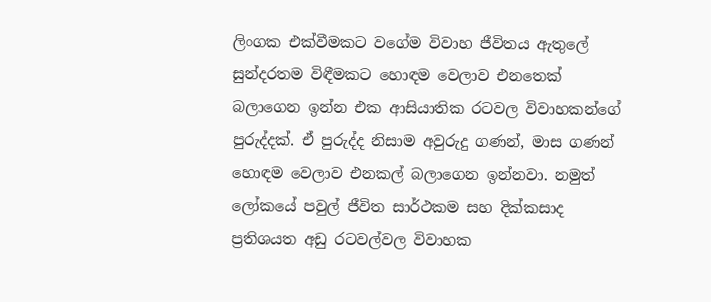ලිංගක එක්වීමකට වගේම විවාහ ජීවිතය ඇතුලේ සුන්දරතම විඳීමකට හොඳම වෙලාව එනතෙක් බලාගෙන ඉන්න එක ආසියාතික රටවල විවාහකන්ගේ පුරුද්දක්. ඒ පුරුද්ද නිසාම අවුරුදු ගණන්, මාස ගණන් හොඳම වෙලාව එනකල් බලාගෙන ඉන්නවා. නමුත් ලෝකයේ පවුල් ජීවිත සාර්ථකම සහ දික්කසාද ප්‍රතිශයත අඩු රටවල්වල විවාහක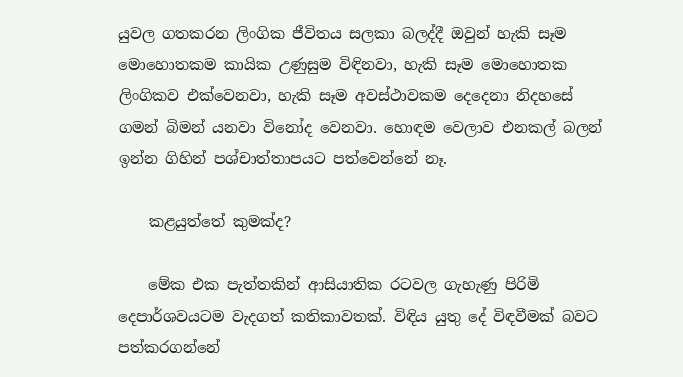යුවල ගතකරන ලිංගික ජීවිතය සලකා බලද්දී ඔවුන් හැකි සෑම මොහොතකම කායික උණුසුම විඳිනවා, හැකි සෑම මොහොතක ලිංගිකව එක්වෙනවා, හැකි සෑම අවස්ථාවකම දෙදෙනා නිදහසේ ගමන් බිමන් යනවා විනෝද වෙනවා. හොඳම වෙලාව එනකල් බලන් ඉන්න ගිහින් පශ්චාත්තාපයට පත්වෙන්නේ නෑ.

    කළයුත්තේ කුමක්ද?

    මේක එක පැත්තකින් ආසියාතික රටවල ගැහැණු පිරිමි දෙපාර්ශවයටම වැදගත් කතිකාවතක්. විඳිය යුතු දේ විඳවීමක් බවට පත්කරගන්නේ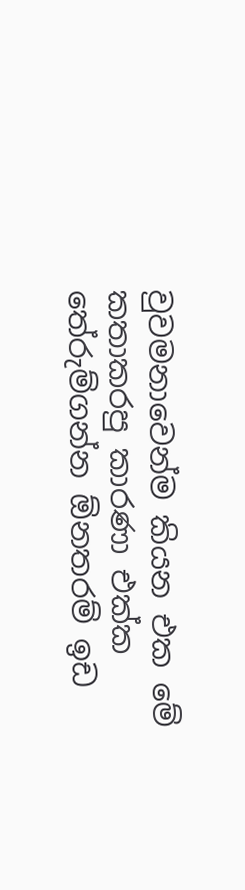වුවමනාවෙන්ම කියන එක මේ කතාකරපු කාරණා එක්ක තේරුම්ගන්න ඕනතරම් ඉඩ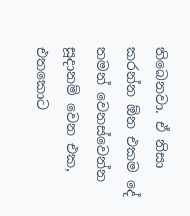තිබෙනවා. ඒ නිසා කරන්න ඕන එකම දේ තමන් වෙනස්වෙන්න සූදානම් වෙන එක, එතකොට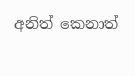අනිත් කෙනාත්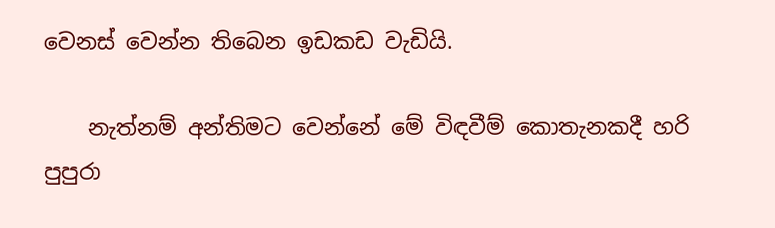වෙනස් වෙන්න තිබෙන ඉඩකඩ වැඩියි.

    නැත්නම් අන්තිමට වෙන්නේ මේ විඳවීම් කොතැනකදී හරි පුපුරා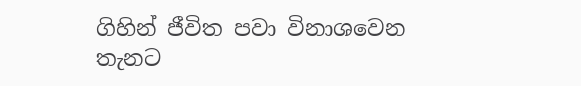ගිහින් ජීවිත පවා විනාශවෙන තැනට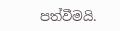පත්වීමයි.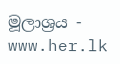මූලාශ්‍රය - www.her.lk